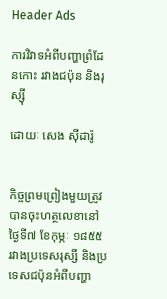Header Ads

ការវិវាទអំពីបញ្ហាព្រំដែនកោះ រវាងជប៉ុន និងរុស្ស៊ី

ដោយៈ សេង ស៊ីដារ៉ូ


កិច្ចព្រមព្រៀងមួយត្រូវបានចុះហត្ថលេខានៅថ្ងៃទី៧ ខែកុម្ភៈ ១៨៥៥ រវាងប្រទេសរុស្សី និងប្រទេសជប៉ុនអំពីបញ្ហា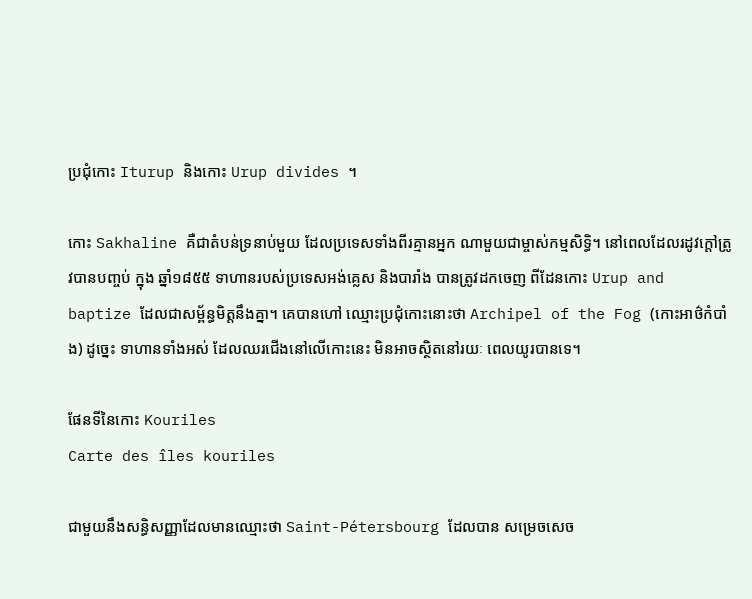ប្រជុំកោះ Iturup និងកោះ Urup divides ។

កោះ Sakhaline គឺជាតំបន់ទ្រនាប់មួយ ដែលប្រទេសទាំងពីរគ្មានអ្នក ណាមួយជាម្ចាស់កម្មសិទ្ធិ។ នៅពេលដែលរដូវក្តៅត្រូវបានបញ្ចប់ ក្នុង ឆ្នាំ១៨៥៥ ទាហានរបស់ប្រទេសអង់គ្លេស និងបារាំង បានត្រូវដកចេញ ពីដែនកោះ Urup and baptize ដែលជាសម្ព័ន្ធមិត្តនឹងគ្នា។ គេបានហៅ ឈ្មោះប្រជុំកោះនោះថា Archipel of the Fog (កោះអាថ៌កំបាំង) ដូច្នេះ ទាហានទាំងអស់ ដែលឈរជើងនៅលើកោះនេះ មិនអាចស្ថិតនៅរយៈ ពេលយូរបានទេ។

ផែនទីនៃកោះ Kouriles
Carte des îles kouriles

ជាមួយនឹងសន្ធិសញ្ញាដែលមានឈ្មោះថា Saint-Pétersbourg ដែលបាន សម្រេចសេច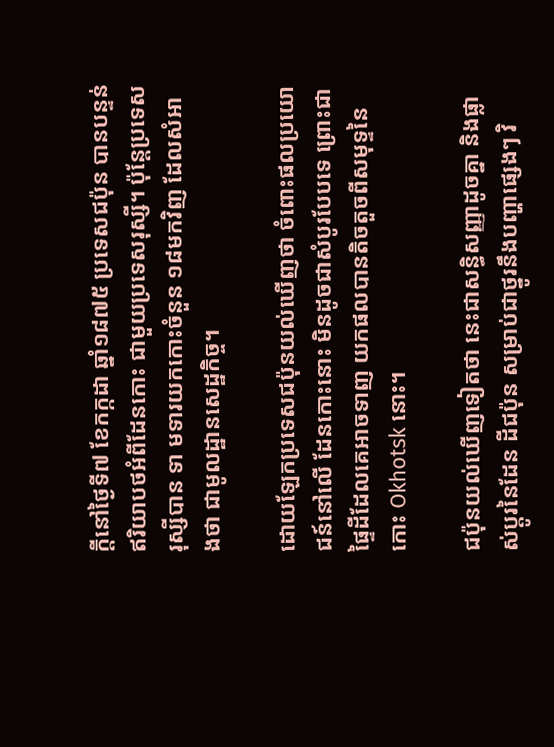ក្តីនៅថ្ងៃទី៧ ខែកក្កដា ឆ្នាំ១៨៧៥ ប្រទេសជប៉ុន បានបន្ទន់ ឥរិយាបថអំពីដែនកោះ ជាមួយប្រទេសរុស្សី។ ប៉ុន្តែប្រទេសរុស្សីបាន ទា មទារយកកោះចំនួន ១៨មកវិញ ដែលសំអាងថា ជាមូលដ្ឋានសេដ្ឋកិច្ច។

ដោយឡែកប្រទេសជប៉ុនយល់ឃើញថា ចំពោះផលប្រយោជន៍នៅលើ ដែនកោះនោះ មិនដូចជាសំបូរបែបទេ ព្រោះជាផ្ទៃដីដែលគេអាចទាញ យកផលបានតិចតួចពីសមុទ្ទនៃកោះ Okhotsk នោះ។

ជប៉ុនយល់ឃើញទៀតថា នេះជាសន្ធិសញ្ញាដូចគ្នា និងផ្លាស់ប្តូរនៃដែន ដីជប៉ុន សម្រាប់ជាថ្នូរនឹងបញ្ហាផ្សេងៗ វិ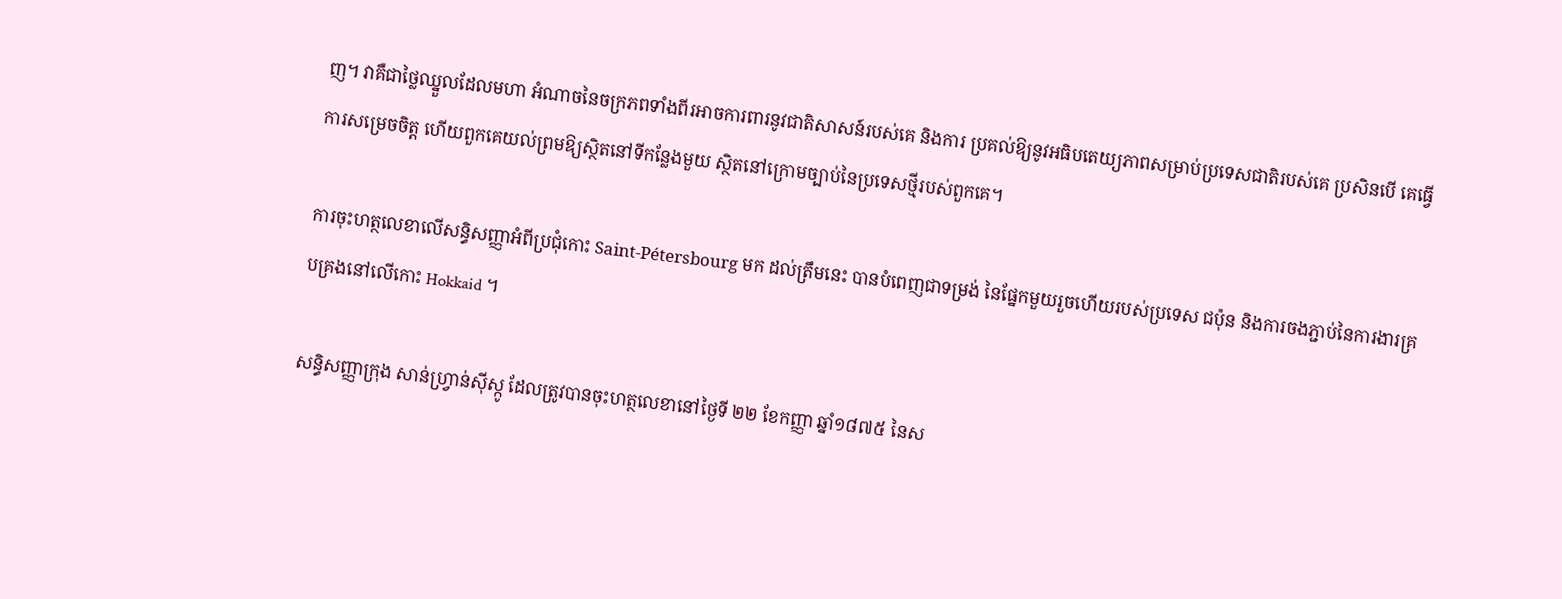ញ។ វាគឺជាថ្លៃឈ្នួលដែលមហា អំណាចនៃចក្រភពទាំងពីរអាចការពារនូវជាតិសាសន៍របស់គេ និងការ ប្រគល់ឱ្យនូវអធិបតេយ្យភាពសម្រាប់ប្រទេសជាតិរបស់គេ ប្រសិនបើ គេធ្វើការសម្រេចចិត្ត ហើយពួកគេយល់ព្រមឱ្យស្ថិតនៅទីកន្លែងមួយ ស្ថិតនៅក្រោមច្បាប់នៃប្រទេសថ្មីរបស់ពួកគេ។

ការចុះហត្ថលេខាលើសន្ធិសញ្ញាអំពីប្រជុំកោះ Saint-Pétersbourg មក ដល់ត្រឹមនេះ បានបំពេញជាទម្រង់ នៃផ្នែកមួយរួចហើយរបស់ប្រទេស ជប៉ុន និងការចងភ្ជាប់នៃការងារគ្របគ្រងនៅលើកោះ Hokkaid ។

សន្ធិសញ្ញាក្រុង សាន់ហ្រ្វាន់ស៊ីស្កូ ដែលត្រូវបានចុះហត្ថលេខានៅថ្ងៃទី ២២ ខែកញ្ញា ឆ្នាំ១៨៧៥ នៃស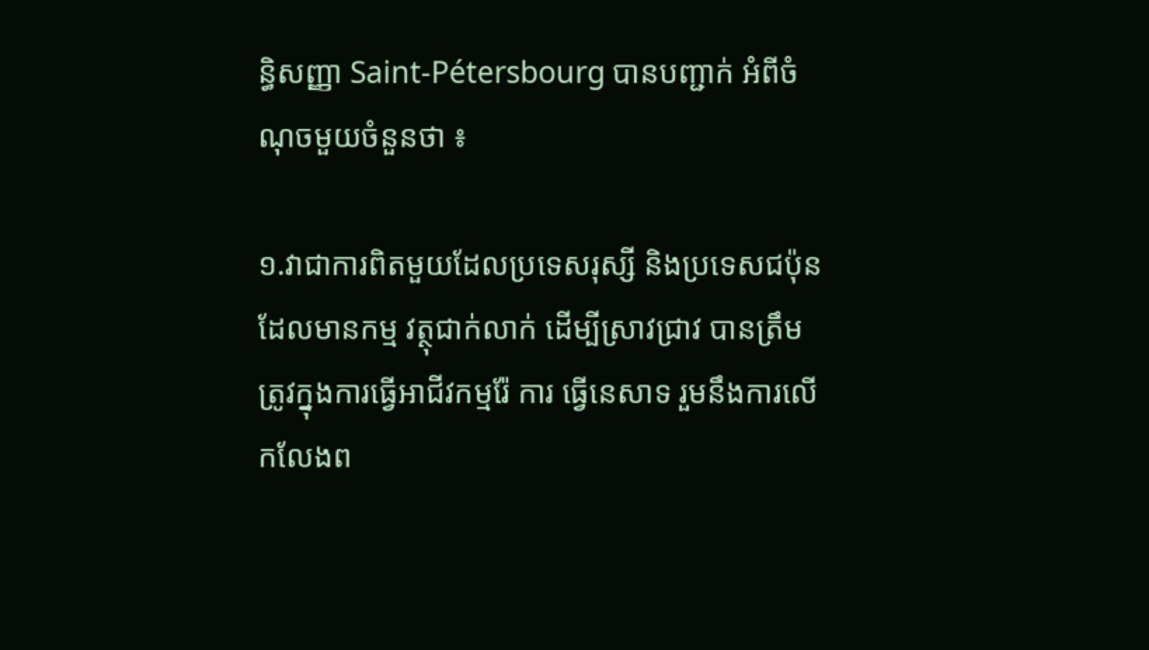ន្ធិសញ្ញា Saint-Pétersbourg បានបញ្ជាក់ អំពីចំណុចមួយចំនួនថា ៖

១.វាជាការពិតមួយដែលប្រទេសរុស្សី និងប្រទេសជប៉ុន ដែលមានកម្ម វត្ថុជាក់លាក់ ដើម្បីស្រាវជ្រាវ បានត្រឹមត្រូវក្នុងការធ្វើអាជីវកម្មរ៉ែ ការ ធ្វើនេសាទ រួមនឹងការលើកលែងព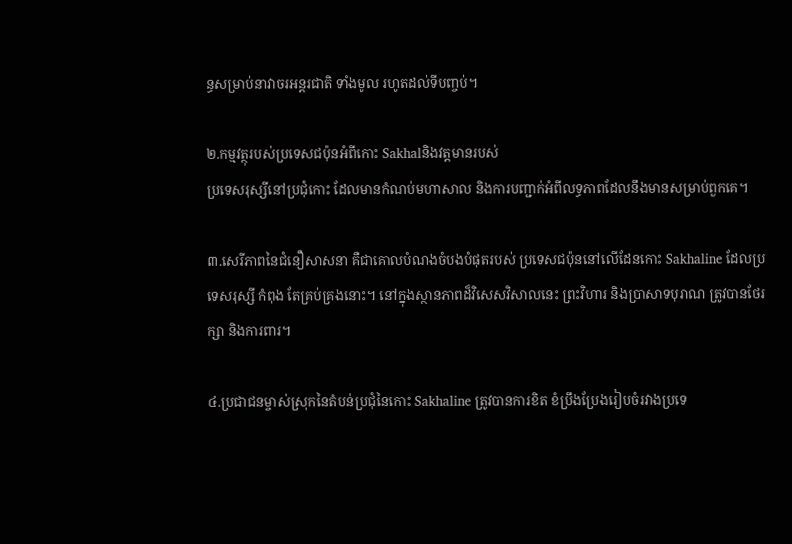ន្ធសម្រាប់នាវាចរអន្តរជាតិ ទាំងមូល រហូតដល់ទីបញ្ចប់។

២.កម្មវត្ថុរបស់ប្រទេសជប៉ុនអំពីកោះ Sakhalនិងវត្តមានរបស់
ប្រទេសរុស្សីនៅប្រជុំកោះ ដែលមានកំណប់មហាសាល និងការបញ្ជាក់អំពីលទ្ធភាពដែលនឹងមានសម្រាប់ពួកគេ។

៣.សេរីភាពនៃជំនឿសាសនា គឺជាគោលបំណងចំបងបំផុតរបស់ ប្រទេសជប៉ុននៅលើដែនកោះ Sakhaline ដែលប្រទេសរុស្សី កំពុង តែគ្រប់គ្រងនោះ។ នៅក្នុងស្ថានភាពដ៏វិសេសវិសាលនេះ ព្រះវិហារ និងប្រាសាទបុរាណ ត្រូវបានថែរក្សា និងការពារ។

៤.ប្រជាជនម្ចាស់ស្រុកនៃតំបន់ប្រជុំនៃកោះ Sakhaline ត្រូវបានការខិត ខំប្រឹងប្រែងរៀបចំរវាងប្រទេ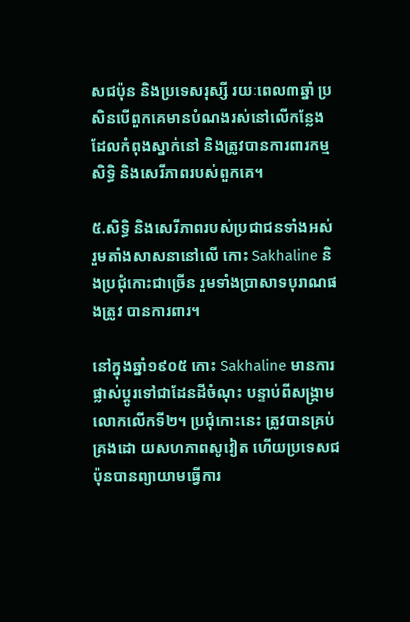សជប៉ុន និងប្រទេសរុស្សី រយៈពេល៣ឆ្នាំ ប្រសិនបើពួកគេមានបំណងរស់នៅលើកន្លែង ដែលកំពុងស្នាក់នៅ និងត្រូវបានការពារកម្មសិទ្ធិ និងសេរីភាពរបស់ពួកគេ។

៥.សិទ្ធិ និងសេរីភាពរបស់ប្រជាជនទាំងអស់ រួមតាំងសាសនានៅលើ កោះ Sakhaline និងប្រជុំកោះជាច្រើន រួមទាំងប្រាសាទបុរាណផងត្រូវ បានការពារ។

នៅក្នុងឆ្នាំ១៩០៥ កោះ Sakhaline មានការផ្លាស់ប្តូរទៅជាដែនដីចំណុះ បន្ទាប់ពីសង្រ្គាមលោកលើកទី២។ ប្រជុំកោះនេះ ត្រូវបានគ្រប់គ្រងដោ យសហភាពសូវៀត ហើយប្រទេសជប៉ុនបានព្យាយាមធ្វើការ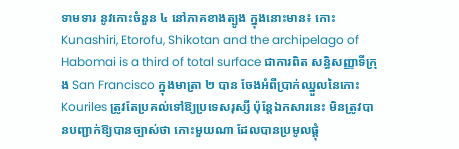ទាមទារ នូវកោះចំនួន ៤ នៅភាគខាងត្បូង ក្នុងនោះមាន៖ កោះ Kunashiri, Etorofu, Shikotan and the archipelago of Habomai is a third of total surface ជាការពិត សន្ធិសញ្ញាទីក្រុង San Francisco ក្នុងមាត្រា ២ បាន ចែងអំពីប្រាក់ឈ្នួលនៃកោះ Kouriles ត្រូវតែប្រគល់ទៅឱ្យប្រទេសរុស្សី ប៉ុន្តែឯកសារនេះ មិនត្រូវបានបញ្ជាក់ឱ្យបានច្បាស់ថា កោះមួយណា ដែលបានប្រមូលផ្តុំ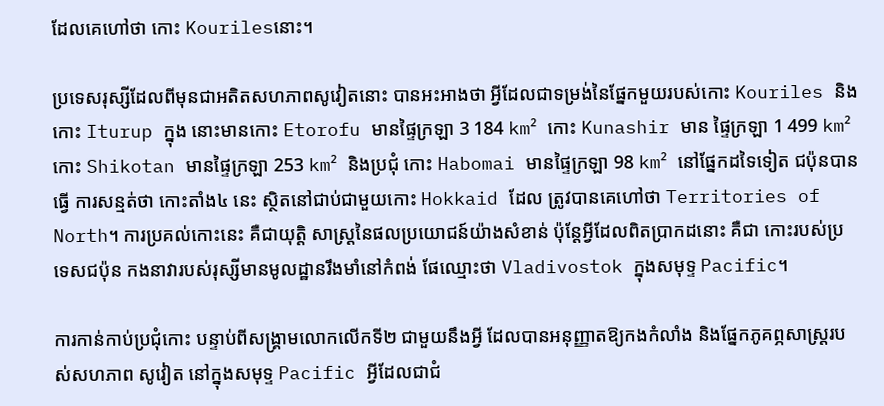ដែលគេហៅថា កោះ Kourilesនោះ។

ប្រទេសរុស្សីដែលពីមុនជាអតិតសហភាពសូវៀតនោះ បានអះអាងថា អ្វីដែលជាទម្រង់នៃផ្នែកមួយរបស់កោះ Kouriles និងកោះ Iturup ក្នុង នោះមានកោះ Etorofu មានផ្ទៃក្រឡា 3 184 km² កោះ Kunashir មាន ផ្ទៃក្រឡា 1 499 km² កោះ Shikotan មានផ្ទៃក្រឡា 253 km² និងប្រជុំ កោះ Habomai មានផ្ទៃក្រឡា 98 km² នៅផ្នែកដទៃទៀត ជប៉ុនបានធ្វើ ការសន្មត់ថា កោះតាំង៤ នេះ ស្ថិតនៅជាប់ជាមួយកោះ Hokkaid ដែល ត្រូវបានគេហៅថា Territories of North។ ការប្រគល់កោះនេះ គឺជាយុត្តិ សាស្រ្តនៃផលប្រយោជន៍យ៉ាងសំខាន់ ប៉ុន្តែអ្វីដែលពិតប្រាកដនោះ គឺជា កោះរបស់ប្រទេសជប៉ុន កងនាវារបស់រុស្សីមានមូលដ្ឋានរឹងមាំនៅកំពង់ ផែឈ្មោះថា Vladivostok ក្នុងសមុទ្ទ Pacific។

ការកាន់កាប់ប្រជុំកោះ បន្ទាប់ពីសង្រ្គាមលោកលើកទី២ ជាមួយនឹងអ្វី ដែលបានអនុញ្ញាតឱ្យកងកំលាំង និងផ្នែកភូគព្ភសាស្រ្តរបស់សហភាព សូវៀត នៅក្នុងសមុទ្ទ Pacific អ្វីដែលជាជំ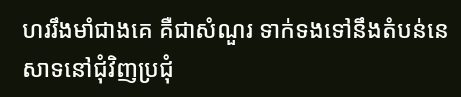ហររឹងមាំជាងគេ គឺជាសំណួរ ទាក់ទងទៅនឹងតំបន់នេសាទនៅជុំវិញប្រជុំ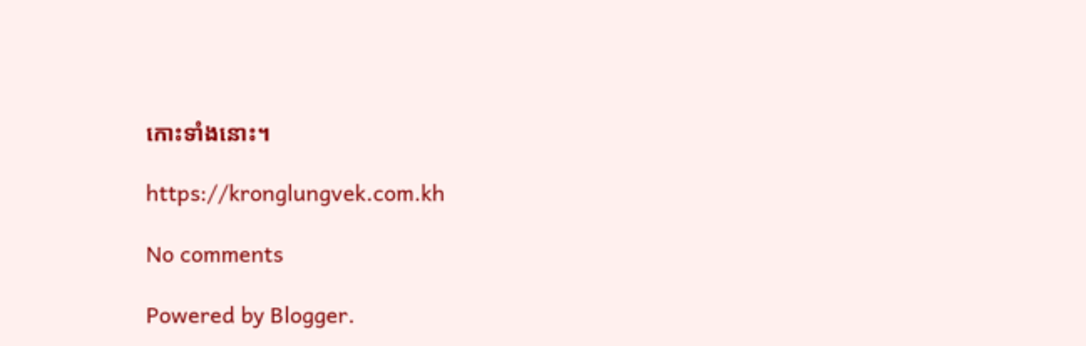កោះទាំងនោះ។

https://kronglungvek.com.kh

No comments

Powered by Blogger.